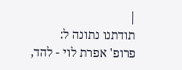|
תודתנו נתונה ל:
פרופ' אפרת לוי - להד,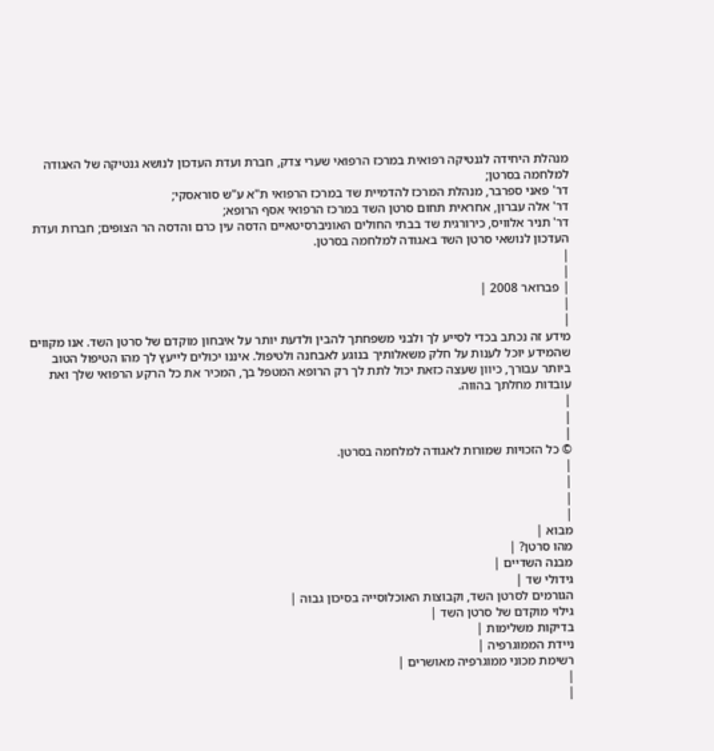מנהלת היחידה לגנטיקה רפואית במרכז הרפואי שערי צדק, חברת ועדת העדכון לנושא גנטיקה של האגודה למלחמה בסרטן;
דר' פאני ספרבר, מנהלת המרכז להדמיית שד במרכז הרפואי ת"א ע"ש סוראסקי;
דר' אלה עברון, אחראית תחום סרטן השד במרכז הרפואי אסף הרופא;
דר' תניר אלוויס, כירורגית שד בבתי החולים האוניברסיטאיים הדסה עין כרם והדסה הר הצופים; חברות ועדת העדכון לנושאי סרטן השד באגודה למלחמה בסרטן.
|
|
| פברואר 2008 |
|
|
מידע זה נכתב בכדי לסייע לך ולבני משפחתך להבין ולדעת יותר על איבחון מוקדם של סרטן השד. אנו מקווים שהמידע יוכל לענות על חלק משאלותיך בנוגע לאבחנה ולטיפול. איננו יכולים לייעץ לך מהו הטיפול הטוב ביותר עבורך, כיוון שעצה כזאת יכול לתת לך רק הרופא המטפל בך, המכיר את כל הרקע הרפואי שלך ואת עובדות מחלתך בהווה.
|
|
|
© כל הזכויות שמורות לאגודה למלחמה בסרטן.
|
|
|
|
מבוא |
מהו סרטן? |
מבנה השדיים |
גידולי שד |
הגורמים לסרטן השד, וקבוצות האוכלוסייה בסיכון גבוה |
גילוי מוקדם של סרטן השד |
בדיקות משלימות |
ניידת הממוגרפיה |
רשימת מכוני ממוגרפיה מאושרים |
|
|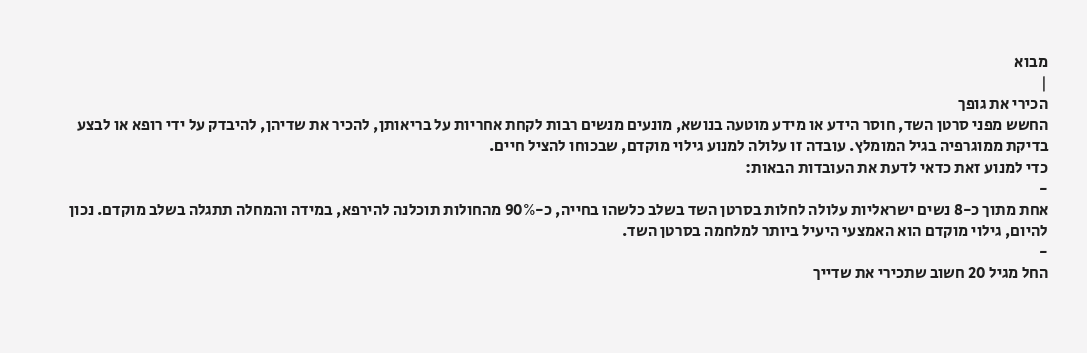מבוא
|
הכירי את גופך
החשש מפני סרטן השד, חוסר הידע או מידע מוטעה בנושא, מונעים מנשים רבות לקחת אחריות על בריאותן, להכיר את שדיהן, להיבדק על ידי רופא או לבצע בדיקת ממוגרפיה בגיל המומלץ. עובדה זו עלולה למנוע גילוי מוקדם, שבכוחו להציל חיים.
כדי למנוע זאת כדאי לדעת את העובדות הבאות:
-
אחת מתוך כ-8 נשים ישראליות עלולה לחלות בסרטן השד בשלב כלשהו בחייה, כ-90% מהחולות תוכלנה להירפא, במידה והמחלה תתגלה בשלב מוקדם. נכון להיום, גילוי מוקדם הוא האמצעי היעיל ביותר למלחמה בסרטן השד.
-
החל מגיל 20 חשוב שתכירי את שדייך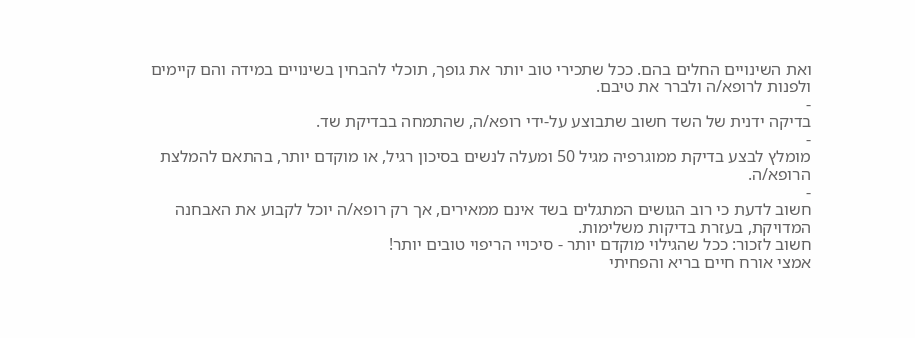ואת השינויים החלים בהם. ככל שתכירי טוב יותר את גופך, תוכלי להבחין בשינויים במידה והם קיימים ולפנות לרופא/ה ולברר את טיבם.
-
בדיקה ידנית של השד חשוב שתבוצע על-ידי רופא/ה, שהתמחה בבדיקת שד.
-
מומלץ לבצע בדיקת ממוגרפיה מגיל 50 ומעלה לנשים בסיכון רגיל, או מוקדם יותר, בהתאם להמלצת הרופא/ה.
-
חשוב לדעת כי רוב הגושים המתגלים בשד אינם ממאירים, אך רק רופא/ה יוכל לקבוע את האבחנה המדויקת, בעזרת בדיקות משלימות.
חשוב לזכור: ככל שהגילוי מוקדם יותר - סיכויי הריפוי טובים יותר!
אמצי אורח חיים בריא והפחיתי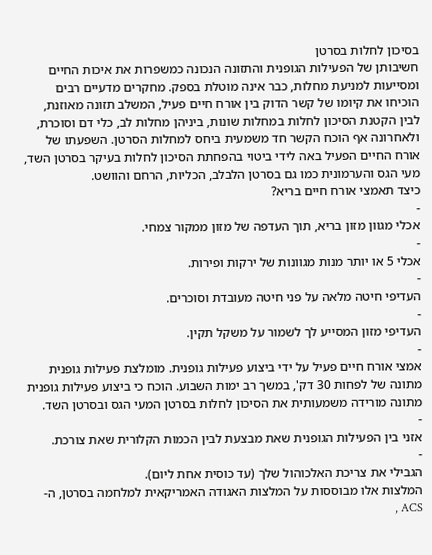בסיכון לחלות בסרטן
חשיבותן של הפעילות הגופנית והתזונה הנכונה כמשפרות את איכות החיים ומסייעות למניעת מחלות, כבר אינה מוטלת בספק. מחקרים מדעיים רבים הוכיחו את קיומו של קשר הדוק בין אורח חיים פעיל, המשלב תזונה מאוזנת, לבין הקטנת הסיכון לחלות במחלות שונות, ביניהן מחלות לב, כלי דם וסוכרת, ולאחרונה אף הוכח הקשר חד משמעית ביחס למחלות הסרטן. השפעתו של אורח החיים הפעיל באה לידי ביטוי בהפחתת הסיכון לחלות בעיקר בסרטן השד, מעי הגס והערמונית כמו גם בסרטן הלבלב, הכליות, הרחם והוושט.
כיצד תאמצי אורח חיים בריא?
-
אכלי מגוון מזון בריא, תוך העדפה של מזון ממקור צמחי.
-
אכלי 5 או יותר מנות מגוונות של ירקות ופירות.
-
העדיפי חיטה מלאה על פני חיטה מעובדת וסוכרים.
-
העדיפי מזון המסייע לך לשמור על משקל תקין.
-
אמצי אורח חיים פעיל על ידי ביצוע פעילות גופנית. מומלצת פעילות גופנית מתונה של לפחות 30 דק', במשך רב ימות השבוע. הוכח כי ביצוע פעילות גופנית מתונה מורידה משמעותית את הסיכון לחלות בסרטן המעי הגס ובסרטן השד.
-
אזני בין הפעילות הגופנית שאת מבצעת לבין הכמות הקלורית שאת צורכת.
-
הגבילי את צריכת האלכוהול שלך (עד כוסית אחת ליום).
המלצות אלו מבוססות על המלצות האגודה האמריקאית למלחמה בסרטן, ה- ACS ,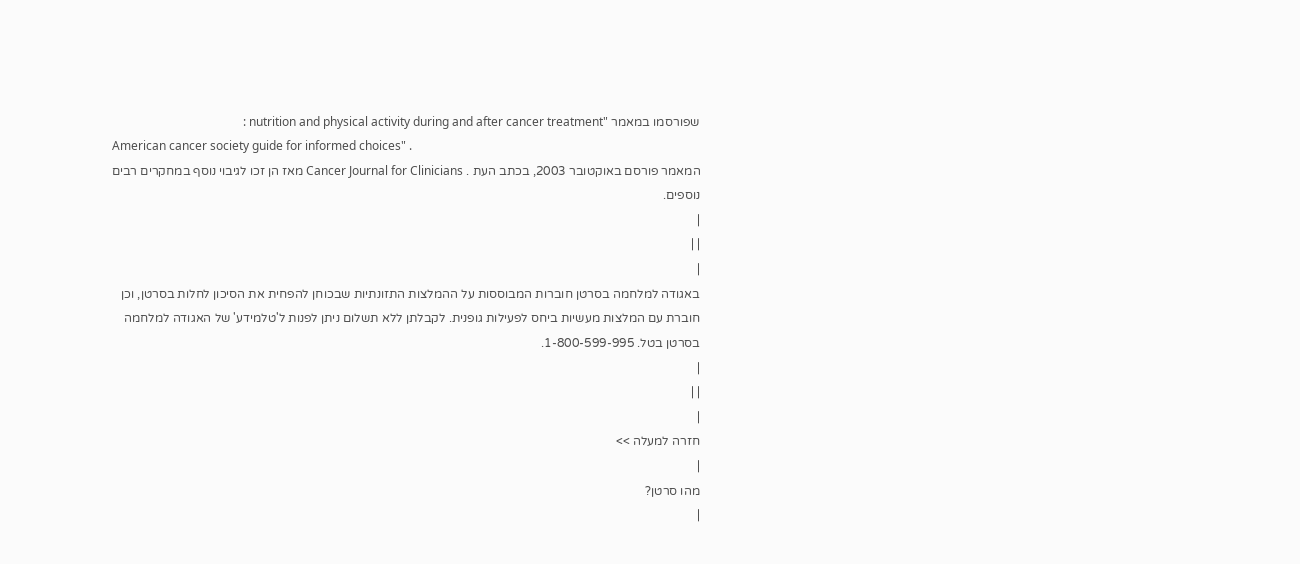שפורסמו במאמר "nutrition and physical activity during and after cancer treatment :
American cancer society guide for informed choices" .
המאמר פורסם באוקטובר 2003, בכתב העת . Cancer Journal for Clinicians מאז הן זכו לגיבוי נוסף במחקרים רבים נוספים.
|
| |
|
באגודה למלחמה בסרטן חוברות המבוססות על ההמלצות התזונתיות שבכוחן להפחית את הסיכון לחלות בסרטן, וכן חוברת עם המלצות מעשיות ביחס לפעילות גופנית. לקבלתן ללא תשלום ניתן לפנות ל'טלמידע' של האגודה למלחמה בסרטן בטל. 1-800-599-995.
|
| |
|
חזרה למעלה >>
|
מהו סרטן?
|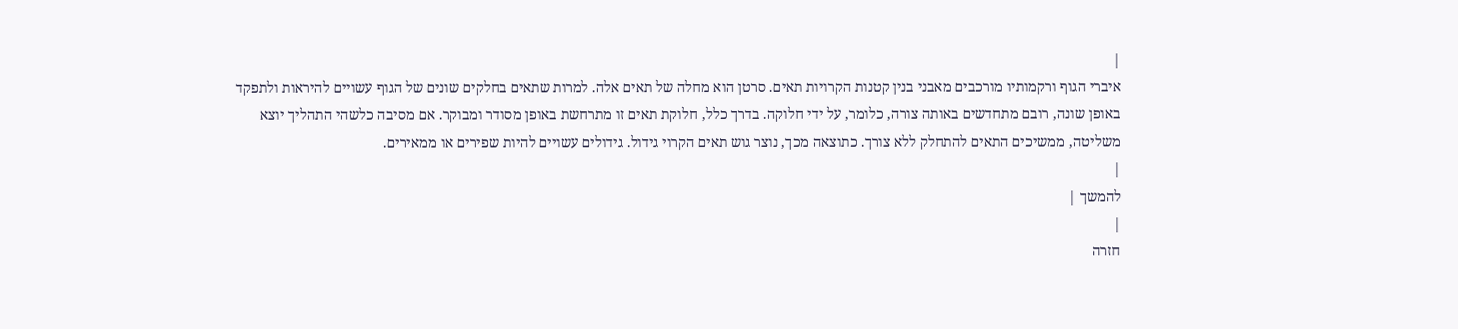|
איברי הגוף ורקמותיו מורכבים מאבני בנין קטנות הקרויות תאים. סרטן הוא מחלה של תאים אלה. למרות שתאים בחלקים שונים של הגוף עשויים להיראות ולתפקד באופן שונה, רובם מתחדשים באותה צורה, כלומר, על ידי חלוקה. בדרך כלל, חלוקת תאים זו מתרחשת באופן מסודר ומבוקר. אם מסיבה כלשהי התהליך יוצא משליטה, ממשיכים התאים להתחלק ללא צורך. כתוצאה מכך, נוצר גוש תאים הקרוי גידול. גידולים עשויים להיות שפירים או ממאירים.
|
להמשך |
|
חזרה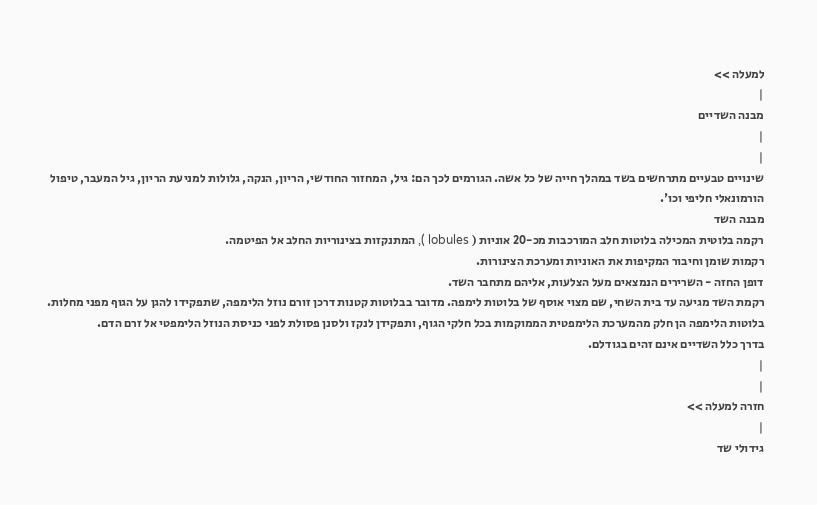למעלה >>
|
מבנה השדיים
|
|
שינויים טבעיים מתרחשים בשד במהלך חייה של כל אשה. הגורמים לכך הם: גיל, המחזור החודשי, הריון, הנקה, גלולות למניעת הריון, גיל המעבר, טיפול הורמונאלי חליפי וכו'.
מבנה השד
רקמה בלוטית המכילה בלוטות חלב המורכבות מכ-20 אוניות ( lobules ), המתנקזות בצינוריות החלב אל הפיטמה.
רקמות שומן וחיבור המקיפות את האוניות ומערכת הצינורות.
דופן החזה - השרירים הנמצאים מעל הצלעות, אליהם מתחבר השד.
רקמת השד מגיעה עד בית השחי, שם מצוי אוסף של בלוטות לימפה. מדובר בבלוטות קטנות דרכן זורם נוזל הלימפה, שתפקידו להגן על הגוף מפני מחלות. בלוטות הלימפה הן חלק מהמערכת הלימפטית הממוקמות בכל חלקי הגוף, ותפקידן לנקז ולסנן פסולת לפני כניסת הנוזל הלימפטי אל זרם הדם.
בדרך כלל השדיים אינם זהים בגודלם.
|
|
חזרה למעלה >>
|
גידולי שד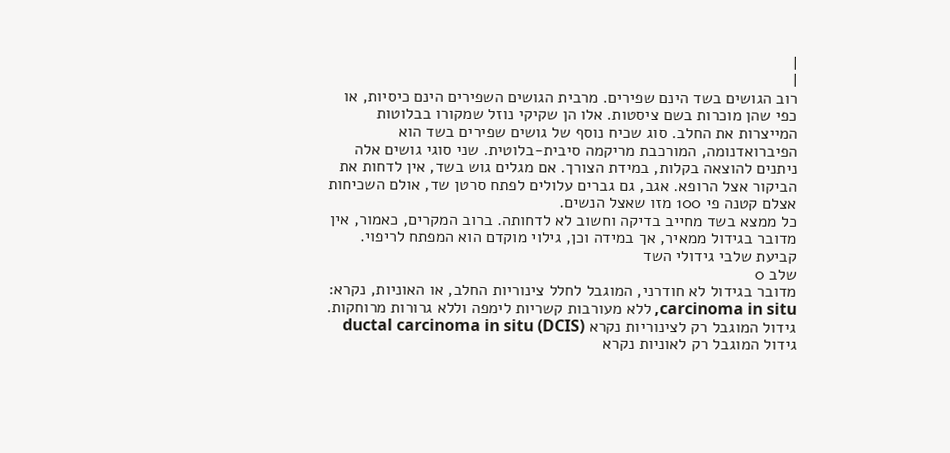|
|
רוב הגושים בשד הינם שפירים. מרבית הגושים השפירים הינם כיסיות, או כפי שהן מוכרות בשם ציסטות. אלו הן שקיקי נוזל שמקורו בבלוטות המייצרות את החלב. סוג שכיח נוסף של גושים שפירים בשד הוא הפיברואדנומה, המורכבת מריקמה סיבית-בלוטית. שני סוגי גושים אלה ניתנים להוצאה בקלות, במידת הצורך. אם מגלים גוש בשד, אין לדחות את הביקור אצל הרופא. אגב, גם גברים עלולים לפתח סרטן שד, אולם השכיחות אצלם קטנה פי 100 מזו שאצל הנשים.
כל ממצא בשד מחייב בדיקה וחשוב לא לדחותה. ברוב המקרים, כאמור, אין מדובר בגידול ממאיר, אך במידה וכן, גילוי מוקדם הוא המפתח לריפוי.
קביעת שלבי גידולי השד
שלב 0
מדובר בגידול לא חודרני, המוגבל לחלל צינוריות החלב, או האוניות, נקרא:
carcinoma in situ, ללא מעורבות קשריות לימפה וללא גרורות מרוחקות.
גידול המוגבל רק לצינוריות נקרא ductal carcinoma in situ (DCIS)
גידול המוגבל רק לאוניות נקרא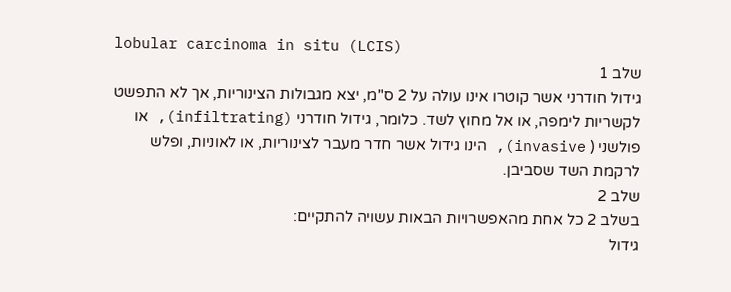lobular carcinoma in situ (LCIS)
שלב 1
גידול חודרני אשר קוטרו אינו עולה על 2 ס"מ, יצא מגבולות הצינוריות, אך לא התפשט לקשריות לימפה, או אל מחוץ לשד. כלומר, גידול חודרני (infiltrating), או פולשני ( invasive), הינו גידול אשר חדר מעבר לצינוריות, או לאוניות, ופלש לרקמת השד שסביבן.
שלב 2
בשלב 2 כל אחת מהאפשרויות הבאות עשויה להתקיים:
גידול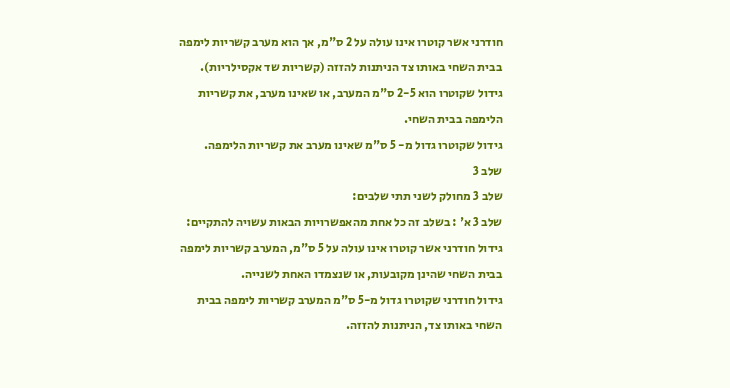חודרני אשר קוטרו אינו עולה על 2 ס"מ, אך הוא מערב קשריות לימפה בבית השחי באותו צד הניתנות להזזה (קשריות שד אקסילריות).
גידול שקוטרו הוא 2-5 ס"מ המערב, או שאינו מערב, את קשריות הלימפה בבית השחי.
גידול שקוטרו גדול מ- 5 ס"מ שאינו מערב את קשריות הלימפה.
שלב 3
שלב 3 מחולק לשני תתי שלבים:
שלב 3 א' : בשלב זה כל אחת מהאפשרויות הבאות עשויה להתקיים:
גידול חודרני אשר קוטרו אינו עולה על 5 ס"מ, המערב קשריות לימפה בבית השחי שהינן מקובעות, או שנצמדו האחת לשנייה.
גידול חודרני שקוטרו גדול מ-5 ס"מ המערב קשריות לימפה בבית השחי באותו צד, הניתנות להזזה.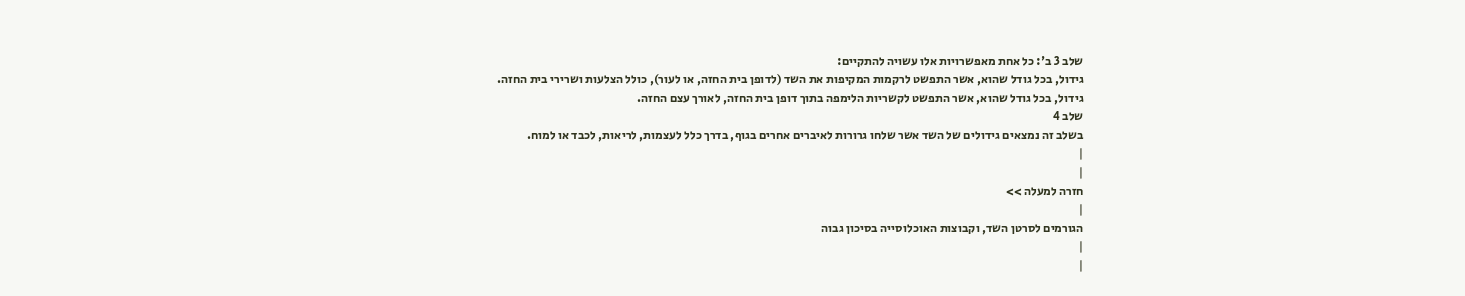שלב 3 ב': כל אחת מאפשרויות אלו עשויה להתקיים:
גידול, בכל גודל שהוא, אשר התפשט לרקמות המקיפות את השד (לדופן בית החזה, או לעור), כולל הצלעות ושרירי בית החזה.
גידול, בכל גודל שהוא, אשר התפשט לקשריות הלימפה בתוך דופן בית החזה, לאורך עצם החזה.
שלב 4
בשלב זה נמצאים גידולים של השד אשר שלחו גרורות לאיברים אחרים בגוף, בדרך כלל לעצמות, לריאות, לכבד או למוח.
|
|
חזרה למעלה >>
|
הגורמים לסרטן השד, וקבוצות האוכלוסייה בסיכון גבוה
|
|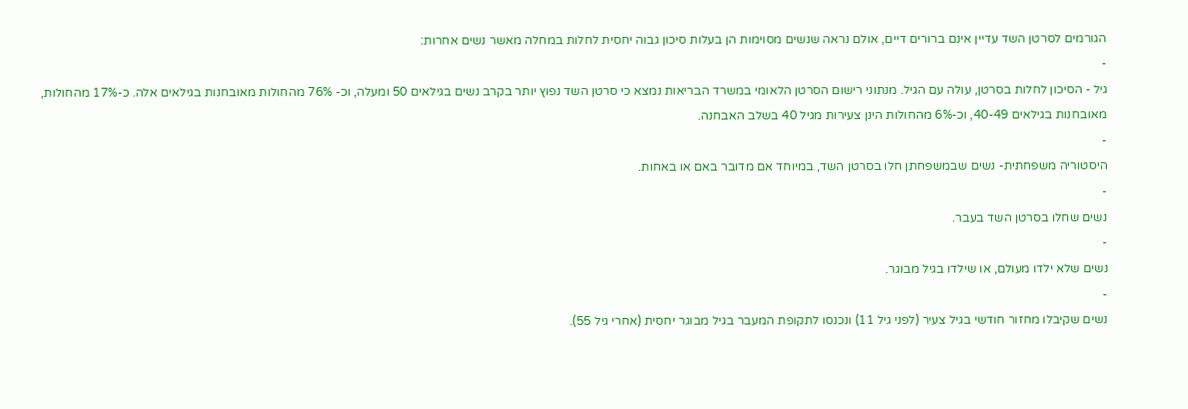הגורמים לסרטן השד עדיין אינם ברורים דיים, אולם נראה שנשים מסוימות הן בעלות סיכון גבוה יחסית לחלות במחלה מאשר נשים אחרות:
-
גיל - הסיכון לחלות בסרטן, עולה עם הגיל. מנתוני רישום הסרטן הלאומי במשרד הבריאות נמצא כי סרטן השד נפוץ יותר בקרב נשים בגילאים 50 ומעלה, וכ- 76% מהחולות מאובחנות בגילאים אלה. כ-17% מהחולות, מאובחנות בגילאים 40-49, וכ-6% מהחולות הינן צעירות מגיל 40 בשלב האבחנה.
-
היסטוריה משפחתית- נשים שבמשפחתן חלו בסרטן השד, במיוחד אם מדובר באם או באחות.
-
נשים שחלו בסרטן השד בעבר.
-
נשים שלא ילדו מעולם, או שילדו בגיל מבוגר.
-
נשים שקיבלו מחזור חודשי בגיל צעיר (לפני גיל 11) ונכנסו לתקופת המעבר בגיל מבוגר יחסית (אחרי גיל 55).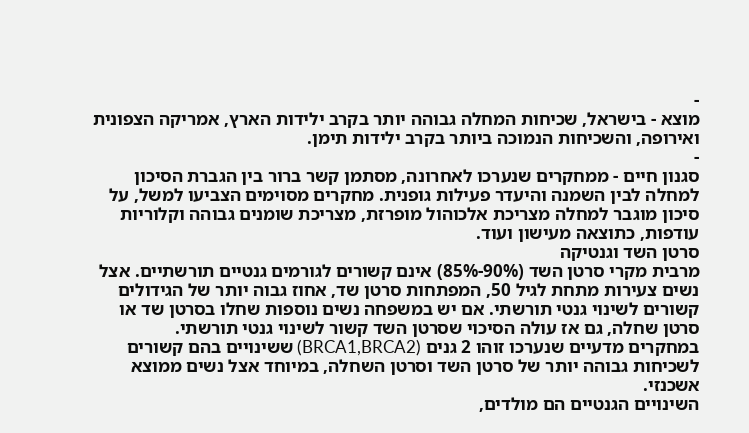-
מוצא - בישראל, שכיחות המחלה גבוהה יותר בקרב ילידות הארץ, אמריקה הצפונית ואירופה, והשכיחות הנמוכה ביותר בקרב ילידות תימן.
-
סגנון חיים - ממחקרים שנערכו לאחרונה, מסתמן קשר ברור בין הגברת הסיכון למחלה לבין השמנה והיעדר פעילות גופנית. מחקרים מסוימים הצביעו למשל, על סיכון מוגבר למחלה מצריכת אלכוהול מופרזת, מצריכת שומנים גבוהה וקלוריות עודפות, כתוצאה מעישון ועוד.
סרטן השד וגנטיקה
מרבית מקרי סרטן השד (90%-85%) אינם קשורים לגורמים גנטיים תורשתיים. אצל נשים צעירות מתחת לגיל 50, המפתחות סרטן שד, אחוז גבוה יותר של הגידולים קשורים לשינוי גנטי תורשתי. אם יש במשפחה נשים נוספות שחלו בסרטן שד או סרטן שחלה, גם אז עולה הסיכוי שסרטן השד קשור לשינוי גנטי תורשתי.
במחקרים מדעיים שנערכו זוהו 2 גנים (BRCA1,BRCA2) ששינויים בהם קשורים לשכיחות גבוהה יותר של סרטן השד וסרטן השחלה, במיוחד אצל נשים ממוצא אשכנזי.
השינויים הגנטיים הם מולדים,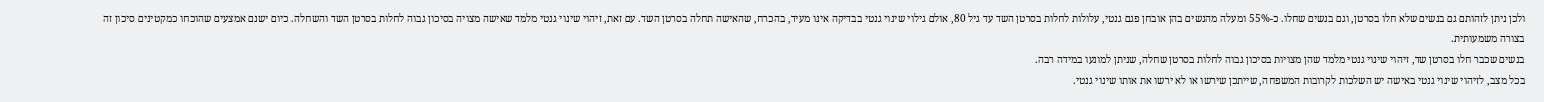ולכן ניתן לזהותם גם בנשים שלא חלו בסרטן, וגם בנשים שחלו. כ-55% ומעלה מהנשים בהן אובחן פגם גנטי, עלולות לחלות בסרטן השד עד גיל 80, אולם גילוי שינוי גנטי בבדיקה אינו מעיד, בהכרח, שהאישה תחלה בסרטן השד. עם זאת, זיהוי שינוי גנטי מלמד שאישה מצויה בסיכון גבוה לחלות בסרטן השד והשחלה. כיום ישנם אמצעים שהוכחו כמקטינים סיכון זה בצורה משמעותית.
בנשים שכבר חלו בסרטן שד, זיהוי שינוי גנטי מלמד שהן מצויות בסיכון גבוה לחלות בסרטן שחלה, שניתן למונעו במידה רבה.
בכל מצב, לזיהוי שינוי גנטי באישה יש השלכות לקרובות המשפחה, שייתכן שירשו או לא ירשו את אותו שינוי גנטי.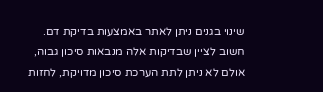שינוי בגנים ניתן לאתר באמצעות בדיקת דם. חשוב לציין שבדיקות אלה מנבאות סיכון גבוה, אולם לא ניתן לתת הערכת סיכון מדויקת, לחזות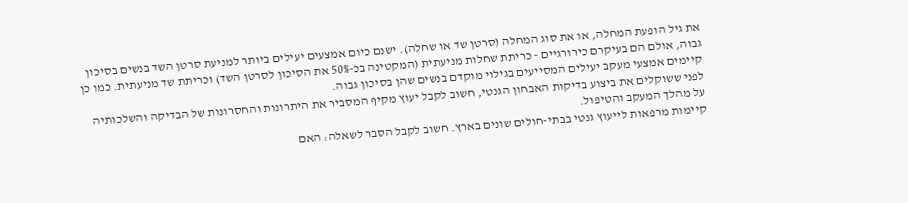את גיל הופעת המחלה, או את סוג המחלה (סרטן שד או שחלה). ישנם כיום אמצעים יעילים ביותר למניעת סרטן השד בנשים בסיכון גבוה, אולם הם בעיקרם כירורגיים - כריתת שחלות מניעתית (המקטינה בכ-50% את הסיכון לסרטן השד) וכריתת שד מניעתית. כמו כן קיימים אמצעי מעקב יעילים המסייעים בגילוי מוקדם בנשים שהן בסיכון גבוה.
לפני ששוקלים את ביצוע בדיקות האבחון הגנטי, חשוב לקבל יעוץ מקיף המסביר את היתרונות והחסרונות של הבדיקה והשלכותיה על מהלך המעקב והטיפול.
קיימות מרפאות לייעוץ גנטי בבתי-חולים שונים בארץ. חשוב לקבל הסבר לשאלה: האם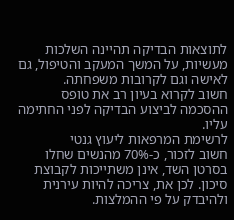לתוצאות הבדיקה תהיינה השלכות מעשיות, על המשך המעקב והטיפול, גם לאישה וגם לקרובות משפחתה.
חשוב לקרוא בעיון רב את טופס ההסכמה לביצוע הבדיקה לפני החתימה עליו.
לרשימת המרפאות ליעוץ גנטי
חשוב לזכור, כ-70% מהנשים שחלו בסרטן השד, אינן משתייכות לקבוצת סיכון. לכן את, צריכה להיות עירנית ולהיבדק על פי ההמלצות.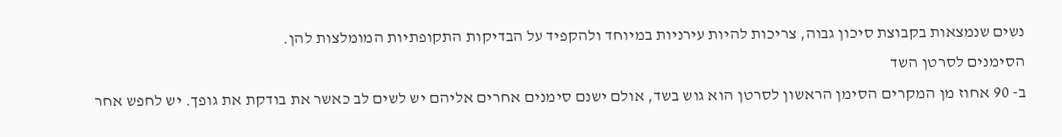נשים שנמצאות בקבוצת סיכון גבוה, צריכות להיות עירניות במיוחד ולהקפיד על הבדיקות התקופתיות המומלצות להן.
הסימנים לסרטן השד
ב- 90 אחוז מן המקרים הסימן הראשון לסרטן הוא גוש בשד, אולם ישנם סימנים אחרים אליהם יש לשים לב כאשר את בודקת את גופך. יש לחפש אחר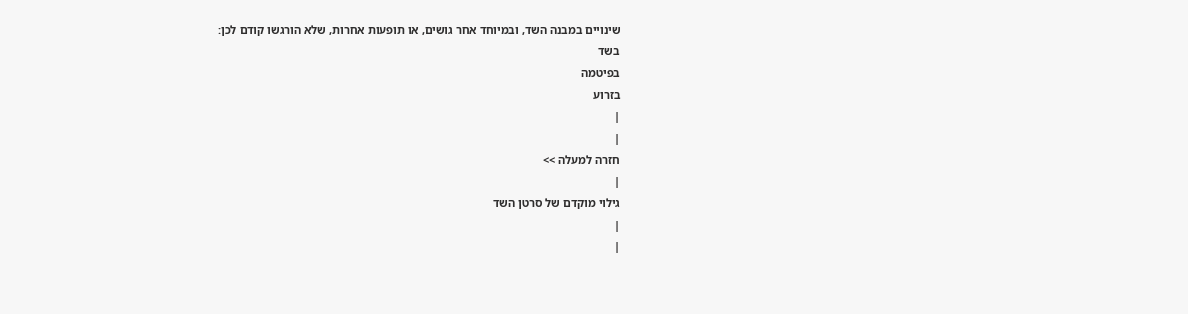שינויים במבנה השד, ובמיוחד אחר גושים, או תופעות אחרות, שלא הורגשו קודם לכן:
בשד
בפיטמה
בזרוע
|
|
חזרה למעלה >>
|
גילוי מוקדם של סרטן השד
|
|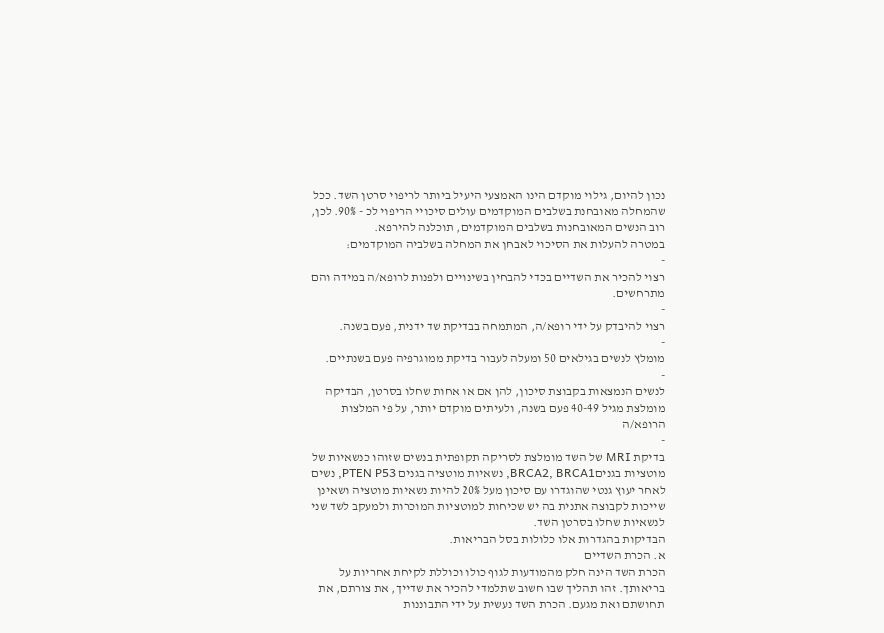נכון להיום, גילוי מוקדם הינו האמצעי היעיל ביותר לריפוי סרטן השד. ככל שהמחלה מאובחנת בשלבים המוקדמים עולים סיכויי הריפוי לכ - 90%. לכן, רוב הנשים המאובחנות בשלבים המוקדמים, תוכלנה להירפא.
במטרה להעלות את הסיכוי לאבחן את המחלה בשלביה המוקדמים:
-
רצוי להכיר את השדיים בכדי להבחין בשינויים ולפנות לרופא/ה במידה והם מתרחשים.
-
רצוי להיבדק על ידי רופא/ה, המתמחה בבדיקת שד ידנית, פעם בשנה.
-
מומלץ לנשים בגילאים 50 ומעלה לעבור בדיקת ממוגרפיה פעם בשנתיים.
-
לנשים הנמצאות בקבוצת סיכון, להן אם או אחות שחלו בסרטן, הבדיקה מומלצת מגיל 40-49 פעם בשנה, ולעיתים מוקדם יותר, על פי המלצות הרופא/ה
-
בדיקת MRI של השד מומלצת לסריקה תקופתית בנשים שזוהו כנשאיות של מוטציות בגניםBRCA2, BRCA1, נשאיות מוטציה בגנים PTEN P53, נשים לאחר יעוץ גנטי שהוגדרו עם סיכון מעל 20% להיות נשאיות מוטציה ושאינן שייכות לקבוצה אתנית בה יש שכיחות למוטציות המוכרות ולמעקב לשד שני לנשאיות שחלו בסרטן השד.
הבדיקות בהגדרות אלו כלולות בסל הבריאות.
א. הכרת השדיים
הכרת השד הינה חלק מהמודעות לגוף כולו וכוללת לקיחת אחריות על בריאותך. זהו תהליך שבו חשוב שתלמדי להכיר את שדייך, את צורתם, את תחושתם ואת מגעם. הכרת השד נעשית על ידי התבוננות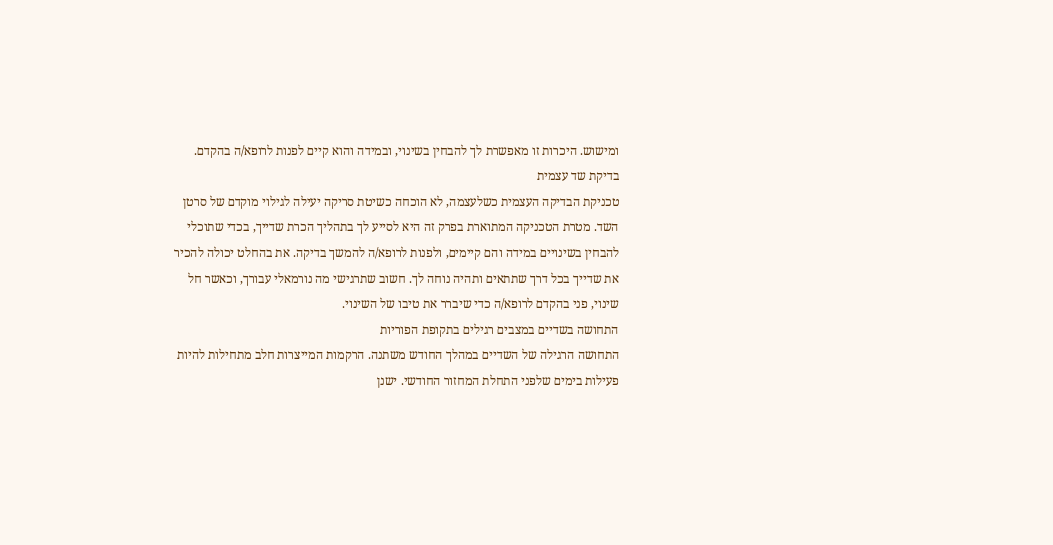ומישוש. היכרות זו מאפשרת לך להבחין בשינוי, ובמידה והוא קיים לפנות לרופא/ה בהקדם.
בדיקת שד עצמית
טכניקת הבדיקה העצמית כשלעצמה, לא הוכחה כשיטת סריקה יעילה לגילוי מוקדם של סרטן השד. מטרת הטכניקה המתוארת בפרק זה היא לסייע לך בתהליך הכרת שדייך, בכדי שתוכלי להבחין בשינויים במידה והם קיימים, ולפנות לרופא/ה להמשך בדיקה. את בהחלט יכולה להכיר את שדייך בכל דרך שתתאים ותהיה נוחה לך. חשוב שתרגישי מה נורמאלי עבורך, וכאשר חל שינוי, פני בהקדם לרופא/ה כדי שיברר את טיבו של השינוי.
התחושה בשדיים במצבים רגילים בתקופת הפוריות
התחושה הרגילה של השדיים במהלך החודש משתנה. הרקמות המייצרות חלב מתחילות להיות פעילות בימים שלפני התחלת המחזור החודשי. ישנן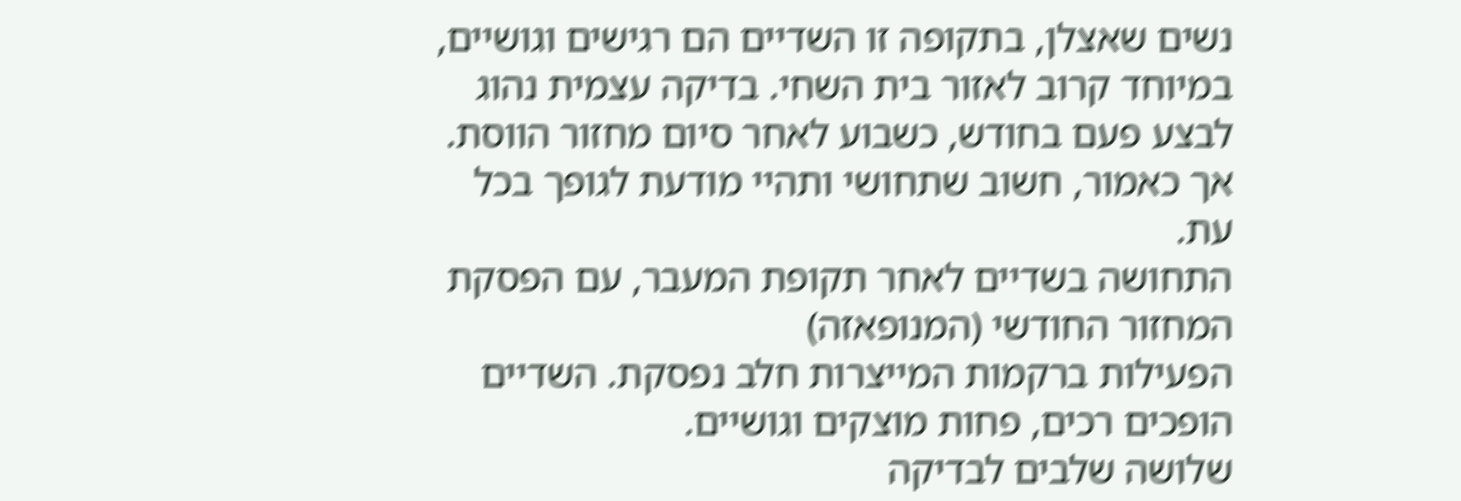נשים שאצלן, בתקופה זו השדיים הם רגישים וגושיים, במיוחד קרוב לאזור בית השחי. בדיקה עצמית נהוג לבצע פעם בחודש, כשבוע לאחר סיום מחזור הווסת. אך כאמור, חשוב שתחושי ותהיי מודעת לגופך בכל עת.
התחושה בשדיים לאחר תקופת המעבר, עם הפסקת המחזור החודשי (המנופאזה)
הפעילות ברקמות המייצרות חלב נפסקת. השדיים הופכים רכים, פחות מוצקים וגושיים.
שלושה שלבים לבדיקה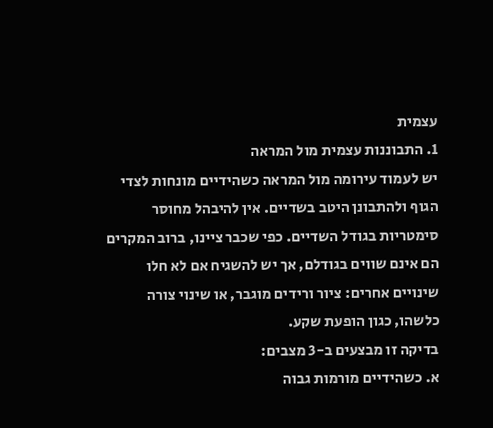עצמית
1. התבוננות עצמית מול המראה
יש לעמוד עירומה מול המראה כשהידיים מונחות לצדי הגוף ולהתבונן היטב בשדיים. אין להיבהל מחוסר סימטריות בגודל השדיים. כפי שכבר ציינו, ברוב המקרים הם אינם שווים בגודלם, אך יש להשגיח אם לא חלו שינויים אחרים: ציור ורידים מוגבר, או שינוי צורה כלשהו, כגון הופעת שקע.
בדיקה זו מבצעים ב-3 מצבים:
א. כשהידיים מורמות גבוה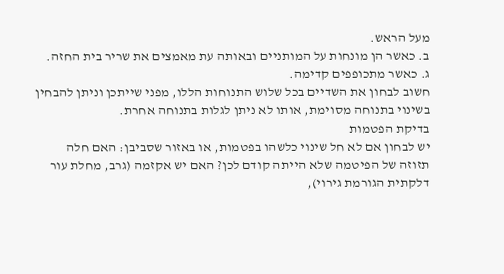מעל הראש.
ב. כאשר הן מונחות על המותניים ובאותה עת מאמצים את שריר בית החזה.
ג. כאשר מתכופפים קדימה.
חשוב לבחון את השדיים בכל שלוש התנוחות הללו, מפני שייתכן וניתן להבחין בשינוי בתנוחה מסוימת, אותו לא ניתן לגלות בתנוחה אחרת.
בדיקת הפטמות
יש לבחון אם לא חל שינוי כלשהו בפטמות, או באזור שסביבן: האם חלה תזוזה של הפיטמה שלא הייתה קודם לכן? האם יש אקזמה (גרב, מחלת עור דלקתית הגורמת גירוי),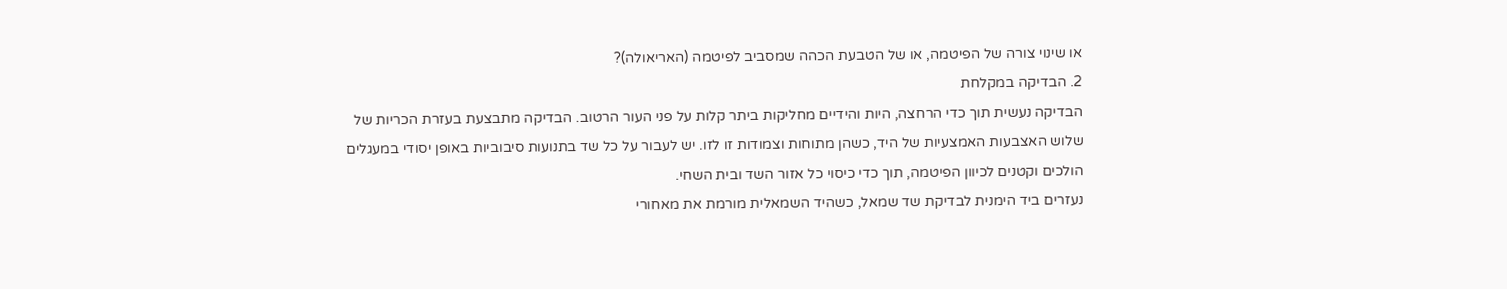או שינוי צורה של הפיטמה, או של הטבעת הכהה שמסביב לפיטמה (האריאולה)?
2. הבדיקה במקלחת
הבדיקה נעשית תוך כדי הרחצה, היות והידיים מחליקות ביתר קלות על פני העור הרטוב. הבדיקה מתבצעת בעזרת הכריות של שלוש האצבעות האמצעיות של היד, כשהן מתוחות וצמודות זו לזו. יש לעבור על כל שד בתנועות סיבוביות באופן יסודי במעגלים הולכים וקטנים לכיוון הפיטמה, תוך כדי כיסוי כל אזור השד ובית השחי.
נעזרים ביד הימנית לבדיקת שד שמאל, כשהיד השמאלית מורמת את מאחורי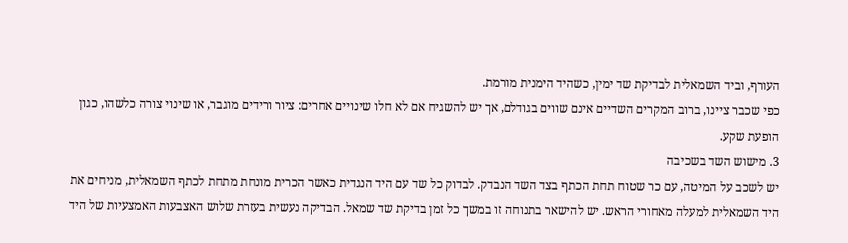העורף, וביד השמאלית לבדיקת שד ימין, כשהיד הימנית מורמת.
כפי שכבר ציינו, ברוב המקרים השדיים אינם שווים בגודלם, אך יש להשגיח אם לא חלו שינויים אחרים: ציור ורידים מוגבר, או שינוי צורה כלשהו, כגון הופעת שקע.
3. מישוש השד בשכיבה
יש לשכב על המיטה, עם כר שטוח תחת הכתף בצד השד הנבדק. לבדוק כל שד עם היד הנגדית כאשר הכרית מונחת מתחת לכתף השמאלית, מניחים את היד השמאלית למעלה מאחורי הראש. יש להישאר בתנוחה זו במשך כל זמן בדיקת שד שמאל. הבדיקה נעשית בעזרת שלוש האצבעות האמצעיות של היד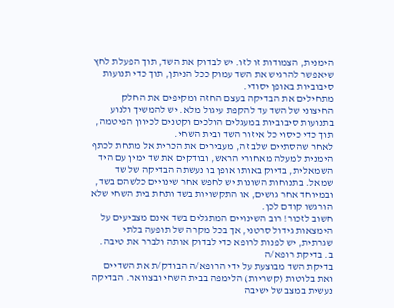הימנית, הצמודות זו לזו. יש לבדוק את השד, תוך הפעלת לחץ שיאפשר להרגיש את השד עמוק ככל הניתן, תוך כדי תנועות סיבוביות באופן יסודי.
מתחילים את הבדיקה בעצם החזה ומקיפים את החלק החיצוני של השד עד להקפת עיגול מלא. יש להמשיך ולנוע בתנועות סיבוביות במעגלים הולכים וקטנים לכיוון הפיטמה, תוך כדי כיסוי כל איזור השד ובית השחי.
לאחר שהסתיים שלב זה, מעבירים את הכרית אל מתחת לכתף הימנית למעלה מאחורי הראש, ובודקים את שד ימין עם היד השמאלית, בדיוק באותו אופן בו נעשתה הבדיקה של שד שמאל. בתנוחות השונות יש לחפש אחר שינויים כלשהם בשד, ובמיוחד אחר גושים, או התקשויות בשד ותחת בית השחי שלא הורגשו קודם לכן.
חשוב לזכור! רוב השינויים המתגלים בשד אינם מצביעים על הימצאות גידול סרטני, אך בכל מקרה של תופעה בלתי שגרתית, יש לפנות לרופא כדי לבדוק אותה ולברר את טיבה.
ב. בדיקת רופא/ה
בדיקת השד מבוצעת על ידי הרופא/ה הבודק/ת את השדיים ואת בלוטות (קשריות) הלימפה בבית השחי ובצוואר. הבדיקה נעשית במצב של ישיבה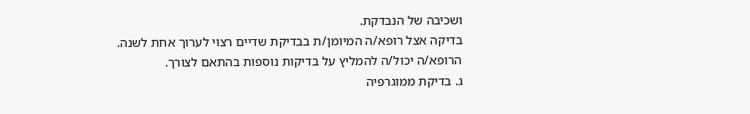ושכיבה של הנבדקת.
בדיקה אצל רופא/ה המיומן/ת בבדיקת שדיים רצוי לערוך אחת לשנה. הרופא/ה יכול/ה להמליץ על בדיקות נוספות בהתאם לצורך.
ג. בדיקת ממוגרפיה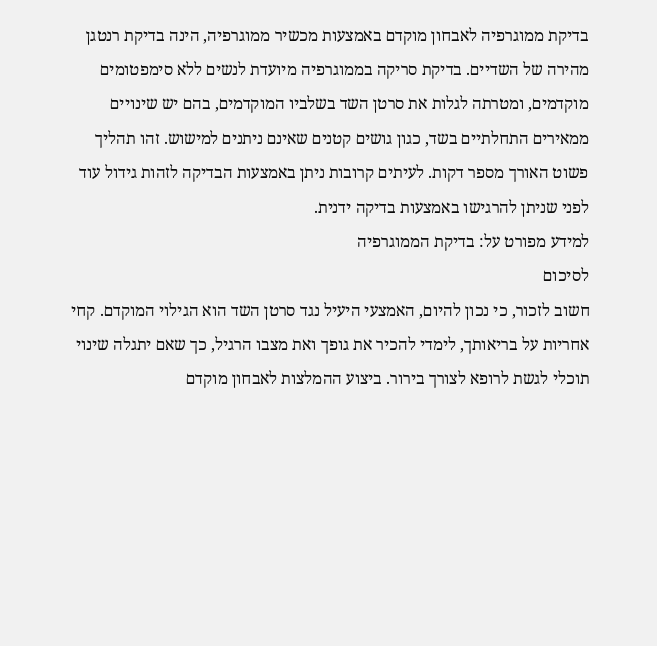בדיקת ממוגרפיה לאבחון מוקדם באמצעות מכשיר ממוגרפיה, הינה בדיקת רנטגן מהירה של השדיים. בדיקת סריקה בממוגרפיה מיועדת לנשים ללא סימפטומים מוקדמים, ומטרתה לגלות את סרטן השד בשלביו המוקדמים, בהם יש שינויים ממאירים התחלתיים בשד, כגון גושים קטנים שאינם ניתנים למישוש. זהו תהליך פשוט האורך מספר דקות. לעיתים קרובות ניתן באמצעות הבדיקה לזהות גידול עוד לפני שניתן להרגישו באמצעות בדיקה ידנית.
למידע מפורט על: בדיקת הממוגרפיה
לסיכום
חשוב לזכור, כי נכון להיום, האמצעי היעיל נגד סרטן השד הוא הגילוי המוקדם. קחי אחריות על בריאותך, לימדי להכיר את גופך ואת מצבו הרגיל, כך שאם יתגלה שינוי תוכלי לגשת לרופא לצורך בירור. ביצוע ההמלצות לאבחון מוקדם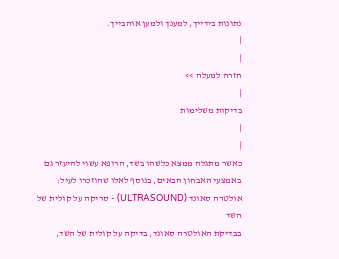נתונות בידייך, למענך ולמען אוהבייך.
|
|
חזרה למעלה >>
|
בדיקות משלימות
|
|
כאשר מתגלה ממצא כלשהו בשד, הרופא עשוי להיעזר גם באמצעי האבחון הבאים, בנוסף לאלו שהוזכרו לעיל:
אולטרה סאונד (ULTRASOUND) - סריקה על קולית של השד
בבדיקת האולטרה סאונד, בדיקה על קולית של השד,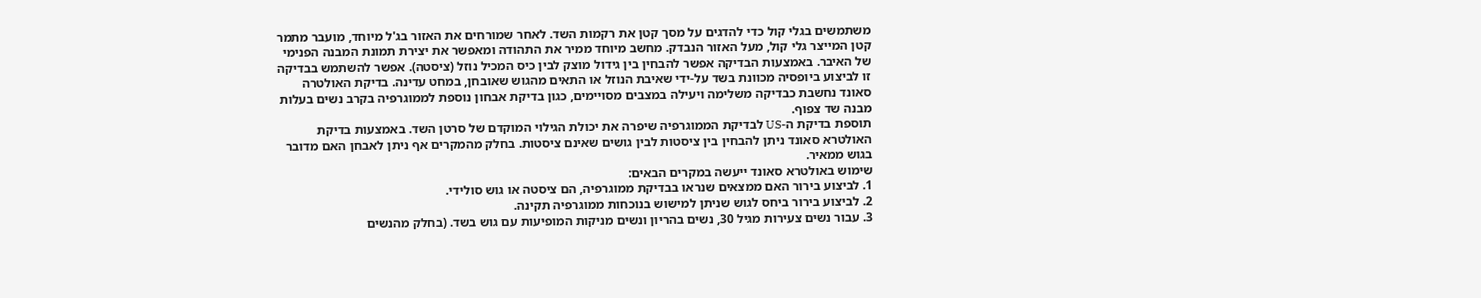משתמשים בגלי קול כדי להדגים על מסך קטן את רקמות השד. לאחר שמורחים את האזור בג'ל מיוחד, מועבר מתמר קטן המייצר גלי קול, מעל האזור הנבדק. מחשב מיוחד ממיר את התהודה ומאפשר את יצירת תמונת המבנה הפנימי של האיבר. באמצעות הבדיקה אפשר להבחין בין גידול מוצק לבין כיס המכיל נוזל (ציסטה). אפשר להשתמש בבדיקה זו לביצוע ביופסיה מכוונת בשד על-ידי שאיבת הנוזל או התאים מהגוש שאובחן, במחט עדינה. בדיקת האולטרה סאונד נחשבת כבדיקה משלימה ויעילה במצבים מסויימים, כגון בדיקת אבחון נוספת לממוגרפיה בקרב נשים בעלות מבנה שד צפוף.
תוספת בדיקת ה-US לבדיקת הממוגרפיה שיפרה את יכולת הגילוי המוקדם של סרטן השד. באמצעות בדיקת האולטרא סאונד ניתן להבחין בין ציסטות לבין גושים שאינם ציסטות. בחלק מהמקרים אף ניתן לאבחן האם מדובר בגוש ממאיר.
שימוש באולטרא סאונד ייעשה במקרים הבאים:
1. לביצוע בירור האם ממצאים שנראו בבדיקת ממוגרפיה, הם ציסטה או גוש סולידי.
2. לביצוע בירור ביחס לגוש שניתן למישוש בנוכחות ממוגרפיה תקינה.
3. עבור נשים צעירות מגיל 30, נשים בהריון ונשים מניקות המופיעות עם גוש בשד. (בחלק מהנשים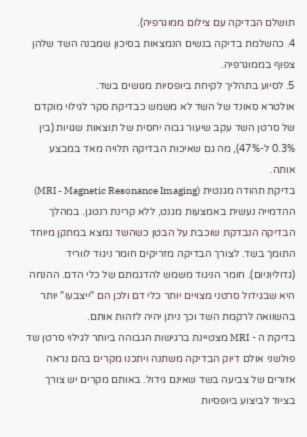תושלם הבדיקה עם צילום ממוגרפיה).
4. כהשלמת בדיקה בנשים הנמצאות בסיכון שמבנה השד שלהן צפוף בממוגרפיה.
5. לסיוע בתהליך לקיחת ביופסיות מגושים בשד.
אולטרא סאונד של השד לא משמש כבדיקת סקר לגילוי מוקדם של סרטן השד עקב שיעור גבוה יחסית של תוצאות שגויות (בין 0.3% ל-47%), מה גם שאיכות הבדיקה תלויה מאד במבצע אותה.
בדיקת תהודה מגנטית (MRI - Magnetic Resonance Imaging)
ההדמייה נעשית באמצעות מגנט, ללא קרינת רנטגן. במהלך הבדיקה הנבדקת שוכבת על הבטן כשהשד נמצא במתקן מיוחד התומך בשד. לצורך הבדיקה מזריקים חומר ניגוד לווריד (גדוליוניום). חומר הניגוד משמש להדגמתם של כלי הדם. ההנחה היא שבגידול סרטני מצויים יותר כלי דם ולכן הם "ייצבעו" יותר בהשוואה לרקמת השד וכך ניתן יהיה לזהות אותם.
בדיקת ה - MRI מצטיינת ברגישות הגבוהה ביותר לגילוי סרטן שד פולשני אולם דיוק הבדיקה משתנה ויתכנו מקרים בהם נראה אזורים של צביעה בשד שאינם גידול. באותם מקרים יש צורך בציוד לביצוע ביופסיות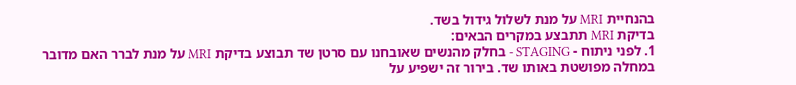בהנחיית MRI על מנת לשלול גידול בשד.
בדיקת MRI תתבצע במקרים הבאים:
1. לפני ניתוח - STAGING - בחלק מהנשים שאובחנו עם סרטן שד תבוצע בדיקת MRI על מנת לברר האם מדובר במחלה מפושטת באותו שד. בירור זה ישפיע על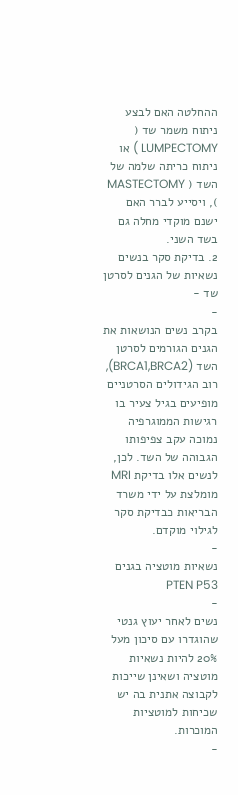ההחלטה האם לבצע ניתוח משמר שד ( LUMPECTOMY ) או ניתוח כריתה שלמה של השד ( MASTECTOMY ), ויסייע לברר האם ישנם מוקדי מחלה גם בשד השני.
2. בדיקת סקר בנשים נשאיות של הגנים לסרטן שד -
-
בקרב נשים הנושאות את הגנים הגורמים לסרטן השד (BRCA1,BRCA2), רוב הגידולים הסרטניים מופיעים בגיל צעיר בו רגישות הממוגרפיה נמוכה עקב צפיפותו הגבוהה של השד. לכן, לנשים אלו בדיקת MRI מומלצת על ידי משרד הבריאות כבדיקת סקר לגילוי מוקדם.
-
נשאיות מוטציה בגנים PTEN P53
-
נשים לאחר יעוץ גנטי שהוגדרו עם סיכון מעל 20% להיות נשאיות מוטציה ושאינן שייכות לקבוצה אתנית בה יש שכיחות למוטציות המוכרות.
-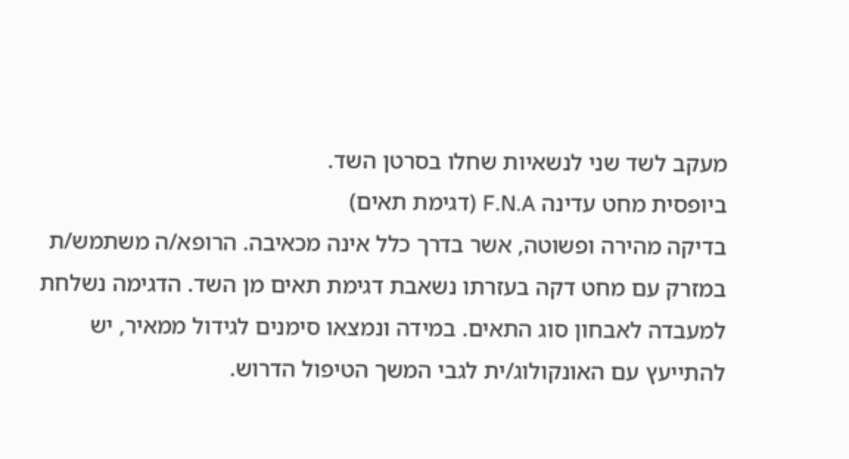מעקב לשד שני לנשאיות שחלו בסרטן השד.
ביופסית מחט עדינה F.N.A (דגימת תאים)
בדיקה מהירה ופשוטה, אשר בדרך כלל אינה מכאיבה. הרופא/ה משתמש/ת במזרק עם מחט דקה בעזרתו נשאבת דגימת תאים מן השד. הדגימה נשלחת למעבדה לאבחון סוג התאים. במידה ונמצאו סימנים לגידול ממאיר, יש להתייעץ עם האונקולוג/ית לגבי המשך הטיפול הדרוש.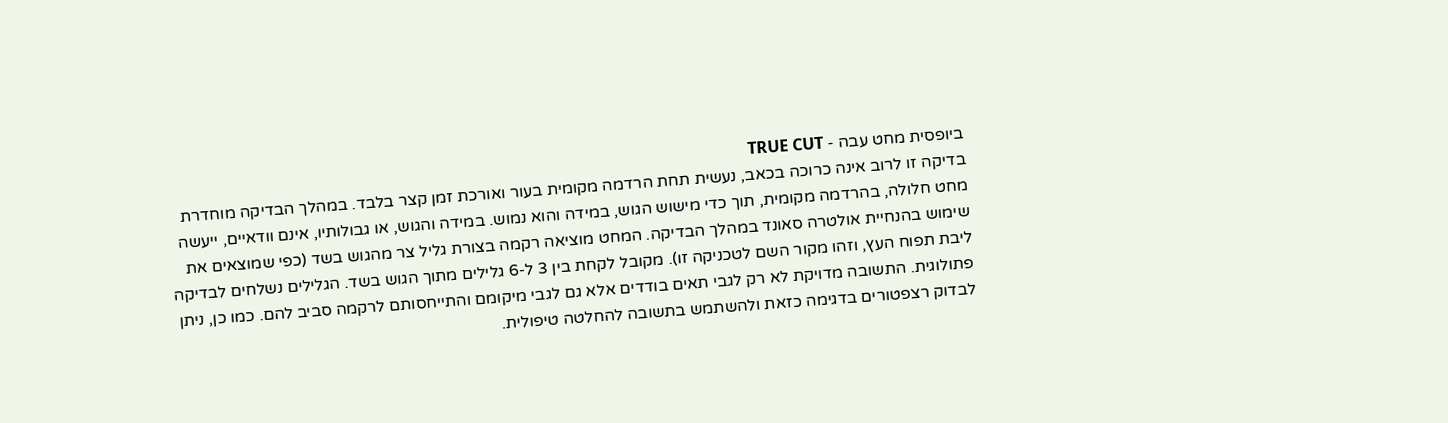ביופסית מחט עבה - TRUE CUT
בדיקה זו לרוב אינה כרוכה בכאב, נעשית תחת הרדמה מקומית בעור ואורכת זמן קצר בלבד. במהלך הבדיקה מוחדרת מחט חלולה, בהרדמה מקומית, תוך כדי מישוש הגוש, במידה והוא נמוש. במידה והגוש, או גבולותיו, אינם וודאיים, ייעשה שימוש בהנחיית אולטרה סאונד במהלך הבדיקה. המחט מוציאה רקמה בצורת גליל צר מהגוש בשד (כפי שמוצאים את ליבת תפוח העץ, וזהו מקור השם לטכניקה זו). מקובל לקחת בין 3 ל-6 גלילים מתוך הגוש בשד. הגלילים נשלחים לבדיקה פתולוגית. התשובה מדויקת לא רק לגבי תאים בודדים אלא גם לגבי מיקומם והתייחסותם לרקמה סביב להם. כמו כן, ניתן לבדוק רצפטורים בדגימה כזאת ולהשתמש בתשובה להחלטה טיפולית.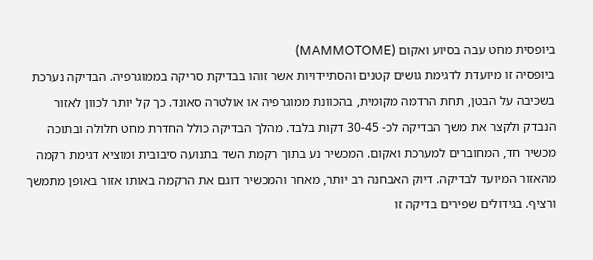ביופסית מחט עבה בסיוע ואקום (MAMMOTOME)
ביופסיה זו מיועדת לדגימת גושים קטנים והסתיידויות אשר זוהו בבדיקת סריקה בממוגרפיה. הבדיקה נערכת בשכיבה על הבטן, תחת הרדמה מקומית, בהכוונת ממוגרפיה או אולטרה סאונד. כך קל יותר לכוון לאזור הנבדק ולקצר את משך הבדיקה לכ- 30-45 דקות בלבד. מהלך הבדיקה כולל החדרת מחט חלולה ובתוכה מכשיר חד, המחוברים למערכת ואקום. המכשיר נע בתוך רקמת השד בתנועה סיבובית ומוציא דגימת רקמה מהאזור המיועד לבדיקה. דיוק האבחנה רב יותר, מאחר והמכשיר דוגם את הרקמה באותו אזור באופן מתמשך ורציף. בגידולים שפירים בדיקה זו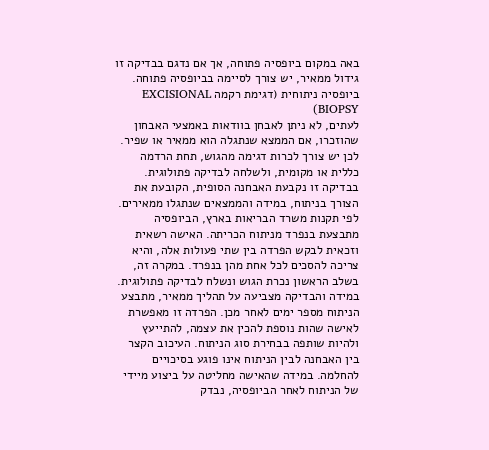באה במקום ביופסיה פתוחה, אך אם נדגם בבדיקה זו גידול ממאיר, יש צורך לסיימה בביופסיה פתוחה.
ביופסיה ניתוחית (דגימת רקמה EXCISIONAL BIOPSY)
לעתים, לא ניתן לאבחן בוודאות באמצעי האבחון שהוזכרו, אם הממצא שנתגלה הוא ממאיר או שפיר. לכן יש צורך לכרות דגימה מהגוש, תחת הרדמה כללית או מקומית, ולשלחה לבדיקה פתולוגית. בבדיקה זו נקבעת האבחנה הסופית, הקובעת את הצורך בניתוח, במידה והממצאים שנתגלו ממאירים. לפי תקנות משרד הבריאות בארץ, הביופסיה מתבצעת בנפרד מניתוח הכריתה. האישה רשאית וזכאית לבקש הפרדה בין שתי פעולות אלה, והיא צריכה להסכים לכל אחת מהן בנפרד. במקרה זה, בשלב הראשון נכרת הגוש ונשלח לבדיקה פתולוגית. במידה והבדיקה מצביעה על תהליך ממאיר, מתבצע הניתוח מספר ימים לאחר מכן. הפרדה זו מאפשרת לאישה שהות נוספת להכין את עצמה, להתייעץ ולהיות שותפה בבחירת סוג הניתוח. העיכוב הקצר בין האבחנה לבין הניתוח אינו פוגע בסיכויים להחלמה. במידה שהאישה מחליטה על ביצוע מיידי של הניתוח לאחר הביופסיה, נבדק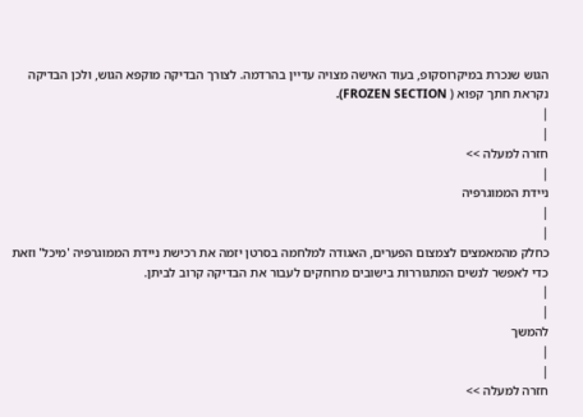הגוש שנכרת במיקרוסקופ, בעוד האישה מצויה עדיין בהרדמה. לצורך הבדיקה מוקפא הגוש, ולכן הבדיקה נקראת חתך קפוא ( FROZEN SECTION).
|
|
חזרה למעלה >>
|
ניידת הממוגרפיה
|
|
כחלק מהמאמצים לצמצום הפערים, האגודה למלחמה בסרטן יזמה את רכישת ניידת הממוגרפיה 'מיכל' וזאת כדי לאפשר לנשים המתגוררות בישובים מרוחקים לעבור את הבדיקה קרוב לביתן.
|
|
להמשך
|
|
חזרה למעלה >>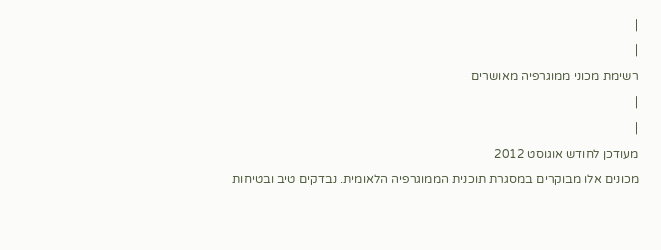|
|
רשימת מכוני ממוגרפיה מאושרים
|
|
מעודכן לחודש אוגוסט 2012
מכונים אלו מבוקרים במסגרת תוכנית הממוגרפיה הלאומית. נבדקים טיב ובטיחות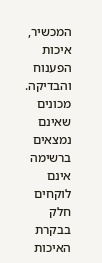המכשיר, איכות הפענוח והבדיקה.
מכונים שאינם נמצאים ברשימה אינם לוקחים חלק בבקרת האיכות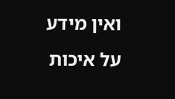ואין מידע על איכות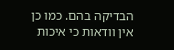הבדיקה בהם. כמו כן אין וודאות כי איכות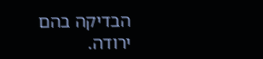הבדיקה בהם ירודה.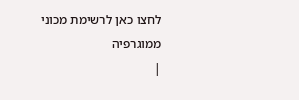לחצו כאן לרשימת מכוני ממוגרפיה
|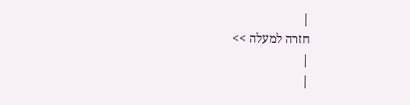|
חזרה למעלה >>
|
|